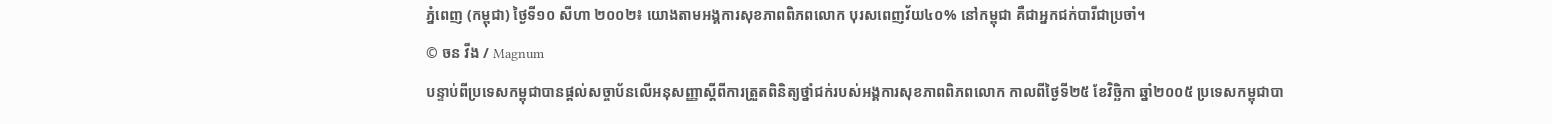ភ្នំពេញ (កម្ពុជា) ថ្ងៃទី១០ សីហា ២០០២៖ យោងតាមអង្គការសុខភាពពិភពលោក បុរសពេញវ័យ៤០% នៅកម្ពុជា គឺជាអ្នកជក់បារីជាប្រចាំ។
© ចន វីង / Magnum
បន្ទាប់ពីប្រទេសកម្ពុជាបានផ្តល់សច្ចាប័នលើអនុសញ្ញាស្តីពីការត្រួតពិនិត្យថ្នាំជក់របស់អង្គការសុខភាពពិភពលោក កាលពីថ្ងៃទី២៥ ខែវិច្ឆិកា ឆ្នាំ២០០៥ ប្រទេសកម្ពុជាបា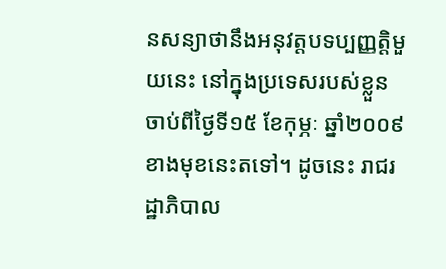នសន្យាថានឹងអនុវត្តបទប្បញ្ញត្តិមួយនេះ នៅក្នុងប្រទេសរបស់ខ្លួន ចាប់ពីថ្ងៃទី១៥ ខែកុម្ភៈ ឆ្នាំ២០០៩ ខាងមុខនេះតទៅ។ ដូចនេះ រាជរដ្ឋាភិបាល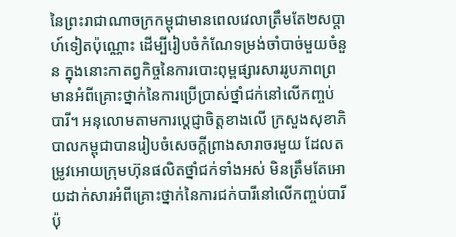នៃព្រះរាជាណាចក្រកម្ពុជាមានពេលវេលាត្រឹមតែ២សប្តាហ៍ទៀតប៉ុណ្ណោះ ដើម្បីរៀបចំកំណែទម្រង់ចាំបាច់មួយចំនួន ក្នុងនោះកាតព្វកិច្ចនៃការបោះពុម្ពផ្សារសាររូបភាពព្រមានអំពីគ្រោះថ្នាក់នៃការប្រើប្រាស់ថ្នាំជក់នៅលើកញ្ចប់បារី។ អនុលោមតាមការបេ្តជ្ញាចិត្តខាងលើ ក្រសួងសុខាភិបាលកម្ពុជាបានរៀបចំសេចក្តីព្រាងសារាចរមួយ ដែលតម្រូវអោយក្រុមហ៊ុនផលិតថ្នាំជក់ទាំងអស់ មិនត្រឹមតែអោយដាក់សារអំពីគ្រោះថ្នាក់នៃការជក់បារីនៅលើកញ្ចប់បារីប៉ុ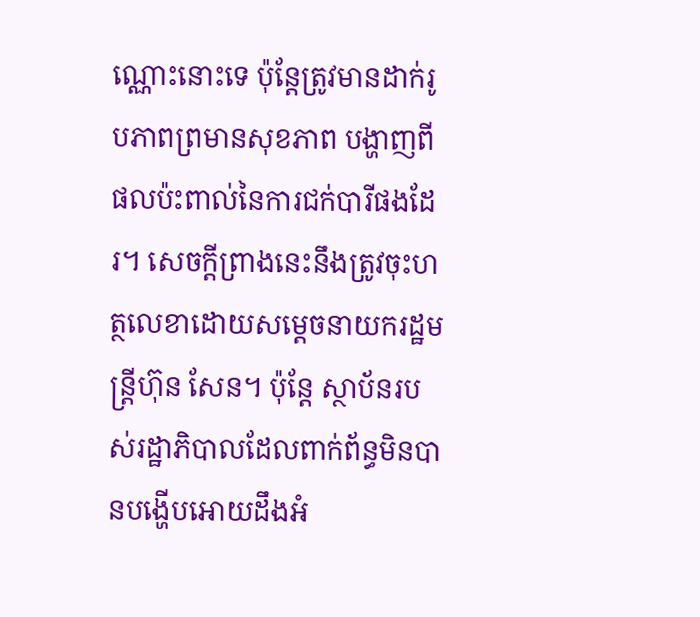ណ្ណោះនោះទេ ប៉ុន្តែត្រូវមានដាក់រូបភាពព្រមានសុខភាព បង្ហាញពីផលប៉ះពាល់នៃការជក់បារីផងដែរ។ សេចក្តីព្រាងនេះនឹងត្រូវចុះហត្ថលេខាដោយសម្តេចនាយករដ្ឋមន្រ្តីហ៊ុន សែន។ ប៉ុន្តែ ស្ថាប័នរបស់រដ្ឋាភិបាលដែលពាក់ព័ន្ធមិនបានបង្ហើបអោយដឹងអំ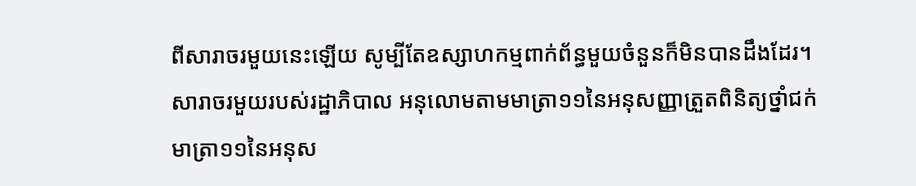ពីសារាចរមួយនេះឡើយ សូម្បីតែឧស្សាហកម្មពាក់ព័ន្ធមួយចំនួនក៏មិនបានដឹងដែរ។
សារាចរមួយរបស់រដ្ឋាភិបាល អនុលោមតាមមាត្រា១១នៃអនុសញ្ញាត្រួតពិនិត្យថ្នាំជក់
មាត្រា១១នៃអនុស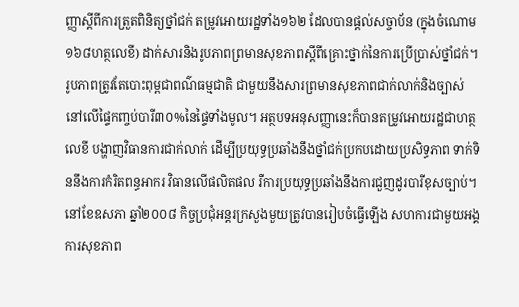ញ្ញាស្តីពីការត្រួតពិនិត្យថ្នាំជក់ តម្រូវអោយរដ្ឋទាំង១៦២ ដែលបានផ្តល់សច្ចាប័ន (ក្នុងចំណោម១៦៨ហត្ថលេខី) ដាក់សារនិងរូបភាពព្រមានសុខភាពស្តីពីគ្រោះថ្នាក់នៃការប្រើប្រាស់ថ្នាំជក់។ រូបភាពត្រូវតែបោះពុម្ពជាពណ៌ធម្មជាតិ ជាមួយនឹងសារព្រមានសុខភាពជាក់លាក់និងច្បាស់ នៅលើផ្ទៃកញ្ចប់បារី៣០%នៃផ្ទៃទាំងមូល។ អត្ថបទអនុសញ្ញានេះក៏បានតម្រូវអោយរដ្ឋជាហត្ថលេខី បង្ហាញវិធានការជាក់លាក់ ដើម្បីប្រយុទ្ធប្រឆាំងនឹងថ្នាំជក់ប្រកបដោយប្រសិទ្ធភាព ទាក់ទិននឹងការកំរិតពន្ធអាករ វិធានលើផលិតផល រឺការប្រយុទ្ធប្រឆាំងនឹងការជួញដូរបារីខុសច្បាប់។
នៅខែឧសភា ឆ្នាំ២០០៨ កិច្ចប្រជុំអន្តរក្រសួងមួយត្រូវបានរៀបចំធ្វើឡើង សហការជាមួយអង្គការសុខភាព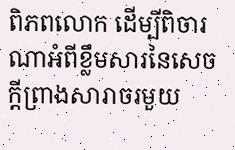ពិភពលោក ដើម្បីពិចារណាអំពីខ្លឹមសារនៃសេចក្តីព្រាងសារាចរមួយ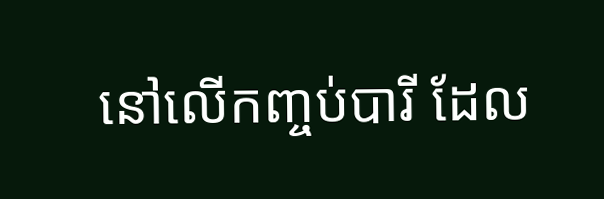នៅលើកញ្ចប់បារី ដែល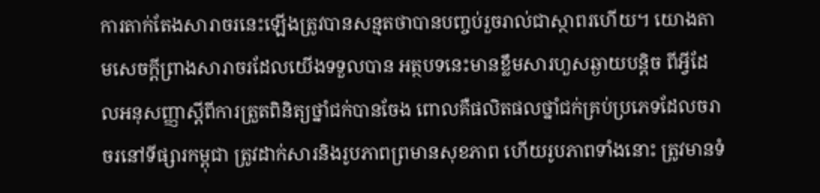ការតាក់តែងសារាចរនេះឡើងត្រូវបានសន្មតថាបានបញ្ចប់រួចរាល់ជាស្ថាពរហើយ។ យោងតាមសេចក្តីព្រាងសារាចរដែលយើងទទួលបាន អត្ថបទនេះមានខ្លឹមសារហួសឆ្ងាយបន្តិច ពីអ្វីដែលអនុសញ្ញាស្តីពីការត្រួតពិនិត្យថ្នាំជក់បានចែង ពោលគឺផលិតផលថ្នាំជក់គ្រប់ប្រភេទដែលចរាចរនៅទីផ្សារកម្ពុជា ត្រូវដាក់សារនិងរូបភាពព្រមានសុខភាព ហើយរូបភាពទាំងនោះ ត្រូវមានទំ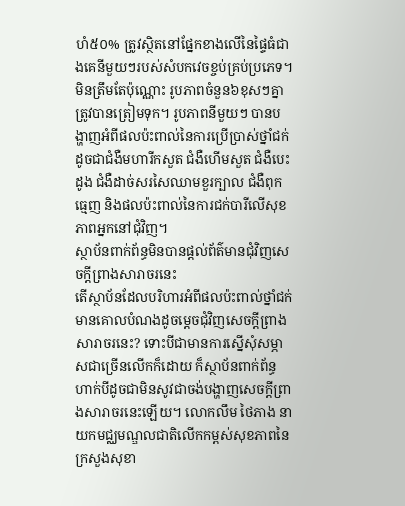ហំ៥០% ត្រូវស្ថិតនៅផ្នែកខាងលើនៃផ្ទៃធំជាងគេនីមួយៗរបស់សំបកវេចខ្ចប់គ្រប់ប្រភេទ។ មិនត្រឹមតែប៉ុណ្ណោះ រូបភាពចំនួន៦ខុសៗគ្នា ត្រូវបានត្រៀមទុក។ រូបភាពនីមួយៗ បានបង្ហាញអំពីផលប៉ះពាល់នៃការប្រើប្រាស់ថ្នាំជក់ ដូចជាជំងឺមហារីកសួត ជំងឺហើមសួត ជំងឺបេះដូង ជំងឺដាច់សរសៃឈាមខួរក្បាល ជំងឺពុកធ្មេញ និងផលប៉ះពាល់នៃការជក់បារីលើសុខភាពអ្នកនៅជុំវិញ។
ស្ថាប័នពាក់ព័ន្ធមិនបានផ្តល់ព័ត៌មានជុំវិញសេចក្តីព្រាងសារាចរនេះ
តើស្ថាប័នដែលបរិហារអំពីផលប៉ះពាល់ថ្នាំជក់ មានគោលបំណងដូចម្តេចជុំវិញសេចក្តីព្រាងសារាចរនេះ? ទោះបីជាមានការស្នើសុំសម្ភាសជាច្រើនលើកក៏ដោយ ក៏ស្ថាប័នពាក់ព័ន្ធហាក់បីដូចជាមិនសូវជាចង់បង្ហាញសេចក្តីព្រាងសារាចរនេះឡើយ។ លោកលឹម ថៃភាង នាយកមជ្ឈមណ្ឌលជាតិលើកកម្ពស់សុខភាពនៃក្រសួងសុខា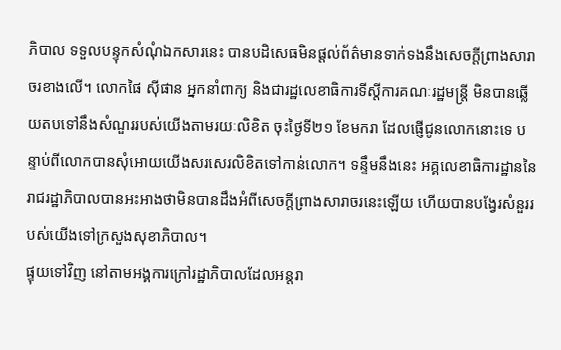ភិបាល ទទួលបន្ទុកសំណុំឯកសារនេះ បានបដិសេធមិនផ្តល់ព័ត៌មានទាក់ទងនឹងសេចក្តីព្រាងសារាចរខាងលើ។ លោកផៃ ស៊ីផាន អ្នកនាំពាក្យ និងជារដ្ឋលេខាធិការទីស្តីការគណៈរដ្ឋមន្រ្តី មិនបានឆ្លើយតបទៅនឹងសំណួររបស់យើងតាមរយៈលិខិត ចុះថ្ងៃទី២១ ខែមករា ដែលផ្ញើជូនលោកនោះទេ បន្ទាប់ពីលោកបានសុំអោយយើងសរសេរលិខិតទៅកាន់លោក។ ទន្ទឹមនឹងនេះ អគ្គលេខាធិការដ្ឋាននៃរាជរដ្ឋាភិបាលបានអះអាងថាមិនបានដឹងអំពីសេចក្តីព្រាងសារាចរនេះឡើយ ហើយបានបង្វែរសំនួររបស់យើងទៅក្រសួងសុខាភិបាល។
ផ្ទុយទៅវិញ នៅតាមអង្គការក្រៅរដ្ឋាភិបាលដែលអន្តរា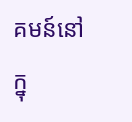គមន៍នៅក្នុ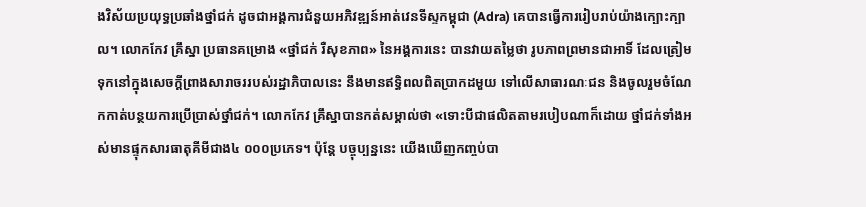ងវិស័យប្រយុទ្ធប្រឆាំងថ្នាំជក់ ដូចជាអង្គការជំនួយអភិវឌ្ឍន៍អាត់វេនទីស្ទកម្ពុជា (Adra) គេបានធ្វើការរៀបរាប់យ៉ាងក្បោះក្បាល។ លោកកែវ គ្រឹស្នា ប្រធានគម្រោង «ថ្នាំជក់ រឺសុខភាព» នៃអង្គការនេះ បានវាយតម្លៃថា រូបភាពព្រមានជាអាទិ៍ ដែលត្រៀមទុកនៅក្នុងសេចក្តីព្រាងសារាចររបស់រដ្ឋាភិបាលនេះ នឹងមានឥទ្ធិពលពិតប្រាកដមួយ ទៅលើសាធារណៈជន និងចូលរួមចំណែកកាត់បន្ថយការប្រើប្រាស់ថ្នាំជក់។ លោកកែវ គ្រឹស្នាបានកត់សម្គាល់ថា «ទោះបីជាផលិតតាមរបៀបណាក៏ដោយ ថ្នាំជក់ទាំងអស់មានផ្ទុកសារធាតុគីមីជាង៤ ០០០ប្រភេទ។ ប៉ុន្តែ បច្ចុប្បន្ននេះ យើងឃើញកញ្ចប់បា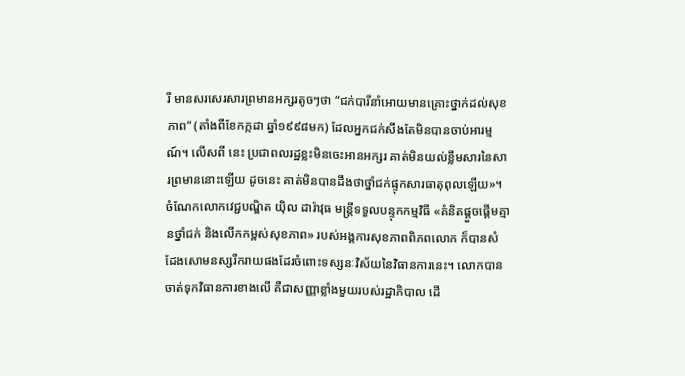រី មានសរសេរសារព្រមានអក្សរតូចៗថា “ជក់បារីនាំអោយមានគ្រោះថ្នាក់ដល់សុខភាព“ (តាំងពីខែកក្កដា ឆ្នាំ១៩៩៨មក) ដែលអ្នកជក់សឹងតែមិនបានចាប់អារម្មណ៍។ លើសពី នេះ ប្រជាពលរដ្ឋខ្លះមិនចេះអានអក្សរ គាត់មិនយល់ខ្លឹមសារនៃសារព្រមាននោះឡើយ ដូចនេះ គាត់មិនបានដឹងថាថ្នាំជក់ផ្ទុកសារធាតុពុលឡើយ»។
ចំណែកលោកវេជ្ជបណ្ឌិត យ៉ិល ដារ៉ាវុធ មន្រ្តីទទួលបន្ទុកកម្មវិធី «គំនិតផ្តួចផ្តើមគ្មានថ្នាំជក់ និងលើកកម្ពស់សុខភាព» របស់អង្គការសុខភាពពិភពលោក ក៏បានសំដែងសោមនស្សរីករាយផងដែរចំពោះទស្សនៈវិស័យនៃវិធានការនេះ។ លោកបានចាត់ទុកវិធានការខាងលើ គឺជាសញ្ញាខ្លាំងមួយរបស់រដ្ឋាភិបាល ដើ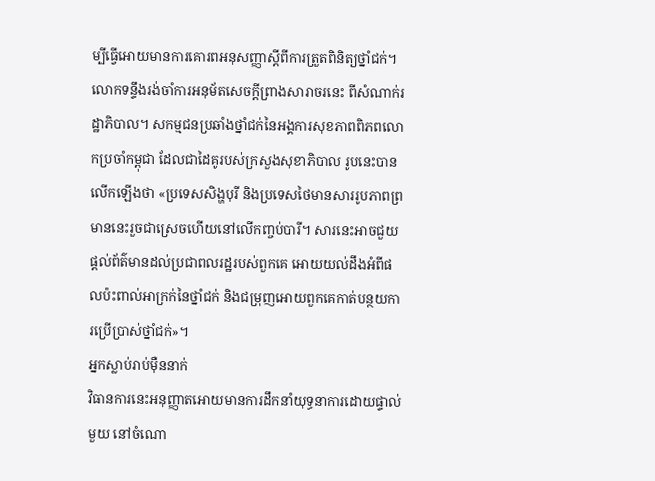ម្បីធ្វើអោយមានការគោរពអនុសញ្ញាស្តីពីការត្រួតពិនិត្យថ្នាំជក់។ លោកទន្ទឹងរង់ចាំការអនុម័តសេចក្តីព្រាងសារាចរនេះ ពីសំណាក់រដ្ឋាភិបាល។ សកម្មជនប្រឆាំងថ្នាំជក់នៃអង្គការសុខភាពពិភពលោកប្រចាំកម្ពុជា ដែលជាដៃគូរបស់ក្រសួងសុខាភិបាល រូបនេះបានលើកឡើងថា «ប្រទេសសិង្ហបុរី និងប្រទេសថៃមានសាររូបភាពព្រមាននេះរួចជាស្រេចហើយនៅលើកញ្ចប់បារី។ សារនេះអាចជួយ ផ្តល់ព័ត៌មានដល់ប្រជាពលរដ្ឋរបស់ពួកគេ អោយយល់ដឹងអំពីផលប៉ះពាល់អាក្រក់នៃថ្នាំជក់ និងជម្រុញអោយពួកគេកាត់បន្ថយការប្រើប្រាស់ថ្នាំជក់»។
អ្នកស្លាប់រាប់ម៉ឺននាក់
វិធានការនេះអនុញ្ញាតអោយមានការដឹកនាំយុទ្ធនាការដោយផ្ទាល់មួយ នៅចំណោ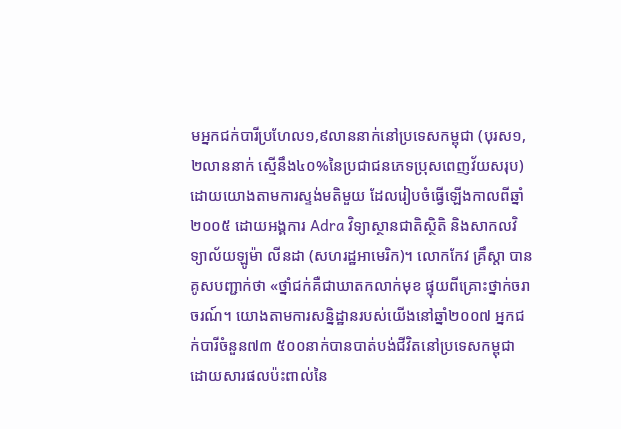មអ្នកជក់បារីប្រហែល១,៩លាននាក់នៅប្រទេសកម្ពុជា (បុរស១,២លាននាក់ ស្មើនឹង៤០%នៃប្រជាជនភេទប្រុសពេញវ័យសរុប) ដោយយោងតាមការស្ទង់មតិមួយ ដែលរៀបចំធ្វើឡើងកាលពីឆ្នាំ២០០៥ ដោយអង្គការ Adra វិទ្យាស្ថានជាតិស្ថិតិ និងសាកលវិទ្យាល័យឡូម៉ា លីនដា (សហរដ្ឋអាមេរិក)។ លោកកែវ គ្រឹស្តា បានគូសបញ្ជាក់ថា «ថ្នាំជក់គឺជាឃាតកលាក់មុខ ផ្ទុយពីគ្រោះថ្នាក់ចរាចរណ៍។ យោងតាមការសន្និដ្ឋានរបស់យើងនៅឆ្នាំ២០០៧ អ្នកជក់បារីចំនួន៧៣ ៥០០នាក់បានបាត់បង់ជីវិតនៅប្រទេសកម្ពុជា ដោយសារផលប៉ះពាល់នៃ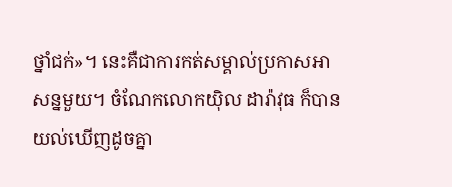ថ្នាំជក់»។ នេះគឺជាការកត់សម្គាល់ប្រកាសអាសន្នមួយ។ ចំណែកលោកយ៉ិល ដារ៉ាវុធ ក៏បានយល់ឃើញដូចគ្នា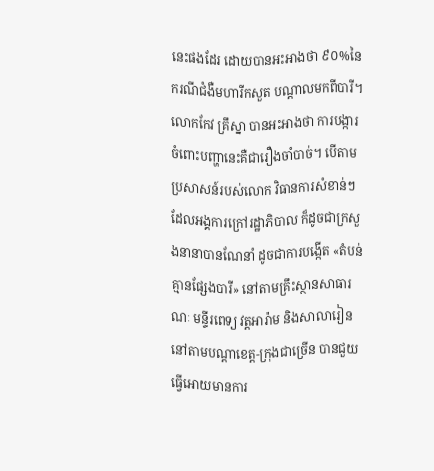នេះផងដែរ ដោយបានអះអាងថា ៩០%នៃករណីជំងឺមហារីកសួត បណ្តាលមកពីបារី។
លោកកែវ គ្រឹស្នា បានអះអាងថា ការបង្ការចំពោះបញ្ហានេះគឺជារឿងចាំបាច់។ បើតាមប្រសាសន៍របស់លោក វិធានការសំខាន់ៗ ដែលអង្គការក្រៅរដ្ឋាភិបាល ក៏ដូចជាក្រសួងនានាបានណែនាំ ដូចជាការបង្កើត «តំបន់គ្មានផ្សែងបារី» នៅតាមគ្រឹះស្ថានសាធារណៈ មន្ទីរពេទ្យ វត្តអារ៉ាម និងសាលារៀននៅតាមបណ្តាខេត្ត-ក្រុងជាច្រើន បានជួយធ្វើអោយមានការ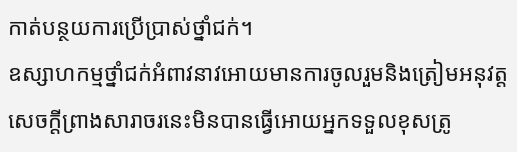កាត់បន្ថយការប្រើប្រាស់ថ្នាំជក់។
ឧស្សាហកម្មថ្នាំជក់អំពាវនាវអោយមានការចូលរួមនិងត្រៀមអនុវត្ត
សេចក្តីព្រាងសារាចរនេះមិនបានធ្វើអោយអ្នកទទួលខុសត្រូ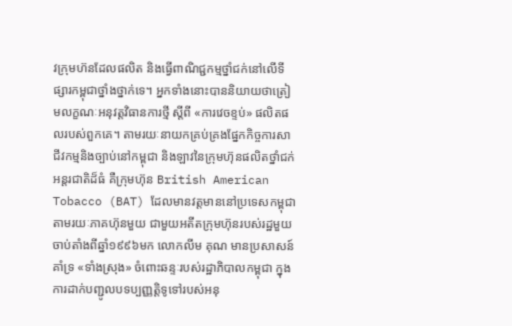វក្រុមហ៊នដែលផលិត និងធ្វើពាណិជ្ជកម្មថ្នាំជក់នៅលើទីផ្សារកម្ពុជាថ្នាំងថ្នាក់ទេ។ អ្នកទាំងនោះបាននិយាយថាត្រៀមលក្ខណៈអនុវត្តវិធានការថ្មី ស្តីពី «ការវេចខ្ទប់» ផលិតផលរបស់ពួកគេ។ តាមរយៈនាយកគ្រប់គ្រងផ្នែកកិច្ចការសាជីវកម្មនិងច្បាប់នៅកម្ពុជា និងឡាវនៃក្រុមហ៊ុនផលិតថ្នាំជក់អន្តរជាតិដ៏ធំ គឺក្រុមហ៊ុន British American Tobacco (BAT) ដែលមានវត្តមាននៅប្រទេសកម្ពុជា តាមរយៈភាគហ៊ុនមួយ ជាមួយអតីតក្រុមហ៊ុនរបស់រដ្ឋមួយ ចាប់តាំងពីឆ្នាំ១៩៩៦មក លោកលីម គុណ មានប្រសាសន៍គាំទ្រ «ទាំងស្រុង» ចំពោះឆន្ទៈរបស់រដ្ឋាភិបាលកម្ពុជា ក្នុងការដាក់បញ្ជូលបទប្បញ្ញត្តិទូទៅរបស់អនុ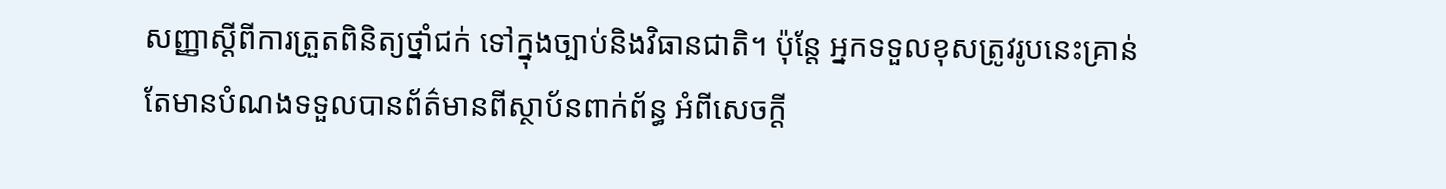សញ្ញាស្តីពីការត្រួតពិនិត្យថ្នាំជក់ ទៅក្នុងច្បាប់និងវិធានជាតិ។ ប៉ុន្តែ អ្នកទទួលខុសត្រូវរូបនេះគ្រាន់តែមានបំណងទទួលបានព័ត៌មានពីស្ថាប័នពាក់ព័ន្ធ អំពីសេចក្តី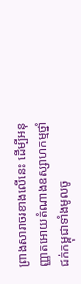ព្រាងសារាចរខាងលើនេះ ដើម្បីអនុញ្ញាតអោយតំណាងឧស្សាហកម្មថ្នាំជក់កម្ពុជាទាំងមូលចូ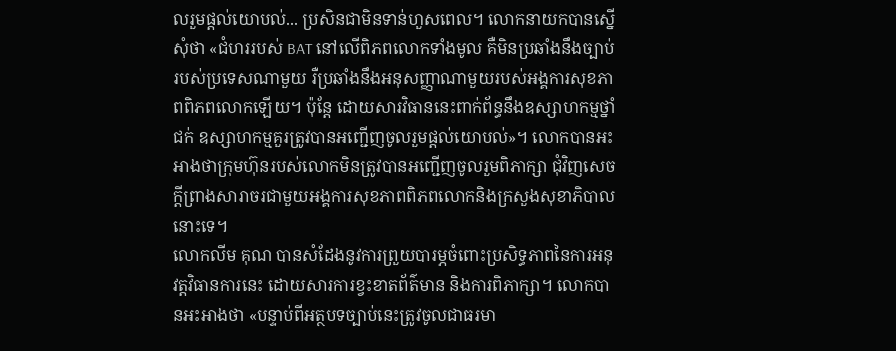លរួមផ្តល់យោបល់... ប្រសិនជាមិនទាន់ហួសពេល។ លោកនាយកបានស្នើសុំថា «ជំហររបស់ BAT នៅលើពិភពលោកទាំងមូល គឺមិនប្រឆាំងនឹងច្បាប់របស់ប្រទេសណាមួយ រឺប្រឆាំងនឹងអនុសញ្ញាណាមួយរបស់អង្គការសុខភាពពិភពលោកឡើយ។ ប៉ុន្តែ ដោយសារវិធាននេះពាក់ព័ន្ធនឹងឧស្សាហកម្មថ្នាំជក់ ឧស្សាហកម្មគួរត្រូវបានអញ្ជើញចូលរួមផ្តល់យោបល់»។ លោកបានអះអាងថាក្រុមហ៊ុនរបស់លោកមិនត្រូវបានអញ្ជើញចូលរួមពិភាក្សា ជុំវិញសេចក្តីព្រាងសារាចរជាមួយអង្គការសុខភាពពិភពលោកនិងក្រសួងសុខាភិបាលនោះទេ។
លោកលីម គុណ បានសំដែងនូវការព្រួយបារម្ភចំពោះប្រសិទ្ធភាពនៃការអនុវត្តវិធានការនេះ ដោយសារការខ្វះខាតព័ត៌មាន និងការពិភាក្សា។ លោកបានអះអាងថា «បន្ទាប់ពីអត្ថបទច្បាប់នេះត្រូវចូលជាធរមា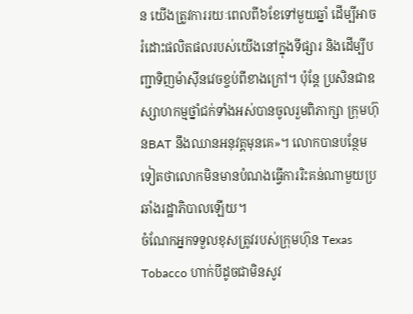ន យើងត្រូវការរយៈពេលពី៦ខែទៅមួយឆ្នាំ ដើម្បីអាចរំដោះផលិតផលរបស់យើងនៅក្នុងទីផ្សារ និងដើម្បីបញ្ជាទិញម៉ាស៊ីនវេចខ្ចប់ពីខាងក្រៅ។ ប៉ុន្តែ ប្រសិនជាឧស្សាហកម្មថ្នាំជក់ទាំងអស់បានចូលរួមពិភាក្សា ក្រុមហ៊ុនBAT នឹងឈានអនុវត្តមុនគេ»។ លោកបានបន្ថែមទៀតថាលោកមិនមានបំណងធ្វើការរិះគន់ណាមួយប្រឆាំងរដ្ឋាភិបាលឡើយ។
ចំណែកអ្នកទទួលខុសត្រូវរបស់ក្រុមហ៊ុន Texas Tobacco ហាក់បីដូចជាមិនសូវ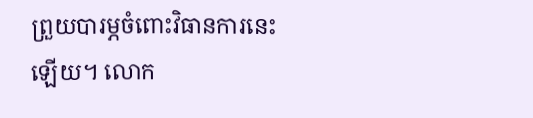ព្រួយបារម្ភចំពោះវិធានការនេះឡើយ។ លោក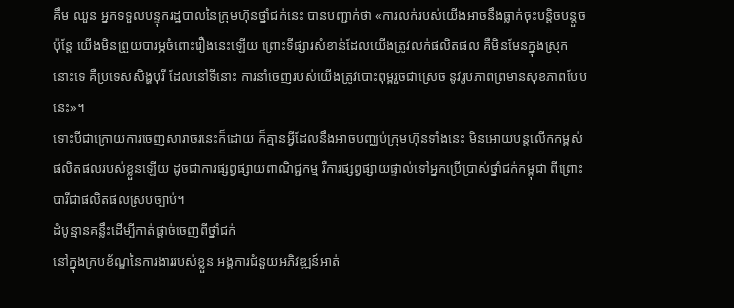គឹម ឈួន អ្នកទទួលបន្ទុករដ្ឋបាលនៃក្រុមហ៊ុនថ្នាំជក់នេះ បានបញ្ជាក់ថា «ការលក់របស់យើងអាចនឹងធ្លាក់ចុះបន្តិចបន្តួច ប៉ុន្តែ យើងមិនព្រួយបារម្ភចំពោះរឿងនេះឡើយ ព្រោះទីផ្សារសំខាន់ដែលយើងត្រូវលក់ផលិតផល គឺមិនមែនក្នុងស្រុកនោះទេ គឺប្រទេសសិង្ហបុរី ដែលនៅទីនោះ ការនាំចេញរបស់យើងត្រូវបោះពុម្ពរួចជាស្រេច នូវរូបភាពព្រមានសុខភាពបែបនេះ»។
ទោះបីជាក្រោយការចេញសារាចរនេះក៏ដោយ ក៏គ្មានអ្វីដែលនឹងអាចបញ្ឈប់ក្រុមហ៊ុនទាំងនេះ មិនអោយបន្តលើកកម្ពស់ផលិតផលរបស់ខ្លួនឡើយ ដូចជាការផ្សព្វផ្សាយពាណិជ្ជកម្ម រឺការផ្សព្វផ្សាយផ្ទាល់ទៅអ្នកប្រើប្រាស់ថ្នាំជក់កម្ពុជា ពីព្រោះបារីជាផលិតផលស្របច្បាប់។
ដំបូន្មានគន្លឹះដើម្បីកាត់ផ្តាច់ចេញពីថ្នាំជក់
នៅក្នុងក្របខ័ណ្ឌនៃការងាររបស់ខ្លួន អង្គការជំនួយអភិវឌ្ឍន៍អាត់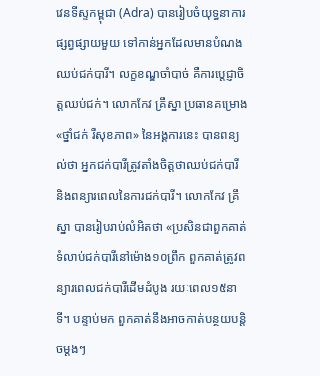វេនទីស្ទកម្ពុជា (Adra) បានរៀបចំយុទ្ធនាការផ្សព្វផ្សាយមួយ ទៅកាន់អ្នកដែលមានបំណងឈប់ជក់បារី។ លក្ខខណ្ឌចាំបាច់ គឺការបេ្តជ្ញាចិត្តឈប់ជក់។ លោកកែវ គ្រឹស្នា ប្រធានគម្រោង «ថ្នាំជក់ រឺសុខភាព» នៃអង្គការនេះ បានពន្យល់ថា អ្នកជក់បារីត្រូវតាំងចិត្តថាឈប់ជក់បារី និងពន្យារពេលនៃការជក់បារី។ លោកកែវ គ្រឹស្នា បានរៀបរាប់លំអិតថា «ប្រសិនជាពួកគាត់ទំលាប់ជក់បារីនៅម៉ោង១០ព្រឹក ពួកគាត់ត្រូវពន្យារពេលជក់បារីដើមដំបូង រយៈពេល១៥នាទី។ បន្ទាប់មក ពួកគាត់នឹងអាចកាត់បន្ថយបន្តិចម្តងៗ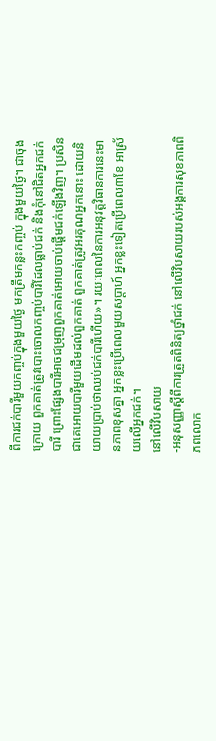ពីការជក់បារីមួយកញ្ចប់ក្នុងមួយថ្ងៃ មកត្រឹមកន្លះកញ្ចប់ ក្នុងមួយថ្ងៃ។ ជាចុងក្រោយ ពួកគាត់ត្រូវបោះចោលកញ្ចប់បារីដែលធ្លាប់ជក់ និងកុំនៅជិតអ្នកជក់បារី ព្រោះផ្សែងបារីអាចជម្រុញពួកគាត់អោយចាប់ផ្តើមជក់ឡើងវិញ។ ប្រសិនជាគេអោយបារីមួយដើមដល់ពួកគាត់ ពួកគាត់ត្រូវអរគុណអ្នកនោះ ដោយនិយាយប្រាប់ថាឈប់ជក់បារីហើយ»។ រយៈពេលនៃការអនុវត្តវិធានការនេះមានភាពខុសគ្នា អ្នកខ្លះប្រើពេលមួយសប្តាហ៍ អ្នកខ្លះទៀតប្រើពេល៣ខែ អាស្រ័យលើអ្នកជក់។
នៅលើវិបសាយ
-អនុសញ្ញាស្តីពីការត្រួតពិនិត្យថ្នាំជក់ នៅលើវិបសាយរបស់អង្គការសុខភាពពិភពលោក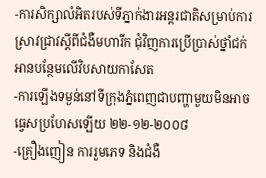-ការសិក្សាលំអិតរបស់ទីភ្នាក់ងារអន្តរជាតិសម្រាប់ការស្រាវជ្រាវស្តីពីជំងឺមហារីក ជុំវិញការប្រើប្រាស់ថ្នាំជក់
អានបន្ថែមលើវិបសាយកាសែត
-ការឡើងទម្ងន់នៅទីក្រុងភ្នំពេញជាបញ្ហាមួយមិនអាចធ្វេសប្រហែសឡើយ ២២-១២-២០០៨
-គ្រឿងញៀន ការរួមភេទ និងជំងឺ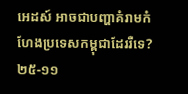អេដស៍ អាចជាបញ្ហាគំរាមកំហែងប្រទេសកម្ពុជាដែររឺទេ? ២៥-១១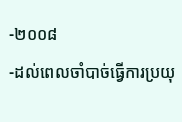-២០០៨
-ដល់ពេលចាំបាច់ធ្វើការប្រយុ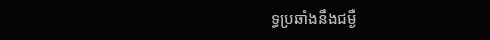ទ្ធប្រឆាំងនឹងជម្ងឺ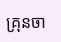គ្រុនចា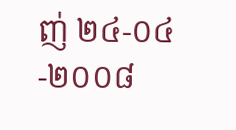ញ់ ២៤-០៤-២០០៨